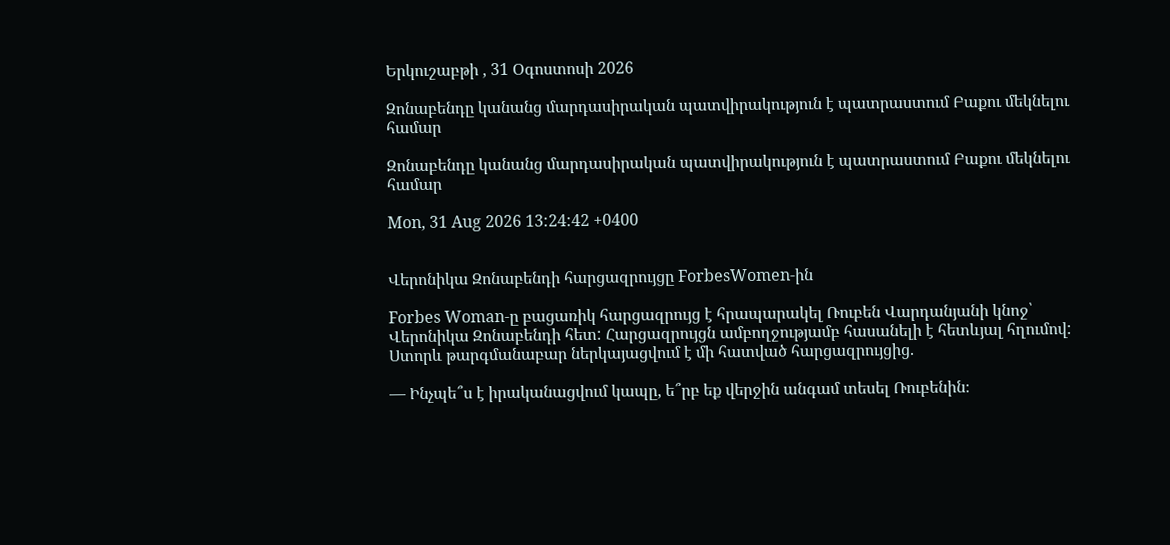Երկուշաբթի , 31 Օգոստոսի 2026

Զոնաբենդը կանանց մարդասիրական պատվիրակություն է պատրաստում Բաքու մեկնելու համար

Զոնաբենդը կանանց մարդասիրական պատվիրակություն է պատրաստում Բաքու մեկնելու համար

Mon, 31 Aug 2026 13:24:42 +0400


Վերոնիկա Զոնաբենդի հարցազրույցը ForbesWomen-ին

Forbes Woman-ը բացառիկ հարցազրույց է հրապարակել Ռուբեն Վարդանյանի կնոջ՝ Վերոնիկա Զոնաբենդի հետ: Հարցազրույցն ամբողջությամբ հասանելի է հետևյալ հղումով: Ստորև թարգմանաբար ներկայացվում է մի հատված հարցազրույցից.

— Ինչպե՞ս է իրականացվում կապը, ե՞րբ եք վերջին անգամ տեսել Ռուբենին։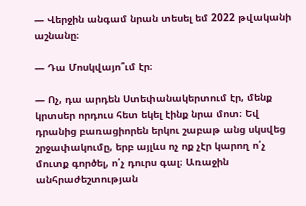— Վերջին անգամ նրան տեսել եմ 2022 թվականի աշնանը։

— Դա Մոսկվայո՞ւմ էր։

— Ոչ, դա արդեն Ստեփանակերտում էր, մենք կրտսեր որդուս հետ եկել էինք նրա մոտ։ Եվ դրանից բառացիորեն երկու շաբաթ անց սկսվեց շրջափակումը, երբ այլևս ոչ ոք չէր կարող ո՛չ մուտք գործել, ո՛չ դուրս գալ։ Առաջին անհրաժեշտության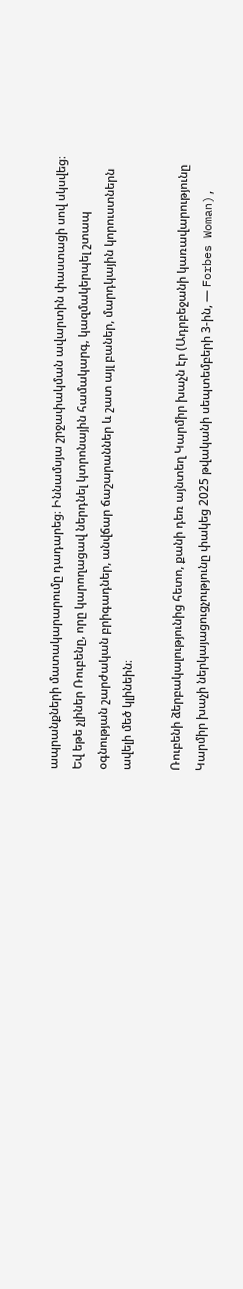ապրանքների մատակարարումը դադարեց։ Իննամսյա շրջափակման ավարտին փաստացի սով սկսվեց։ Եվ եթե չլիներ Ռուբենը, որը կարողացավ ներդնել կտրոնային համակարգ, կազմակերպել շտապ օգնության շարժական բրիգադներ, անվճար ճաշարաններ և շատ այլ բաներ, մարդկային կորուստներն ավելի մեծ կլինեին։

Ռուբենի ձերբակալությունից հետո, քանի դեռ այնտեղ Կարմիր խաչն էր (Ադրբեջանի կառավարությունը Կարմիր խաչի ներկայացուցչությունը փակեց 2025 թվականի սեպտեմբերի 3-ին, — Forbes Woman),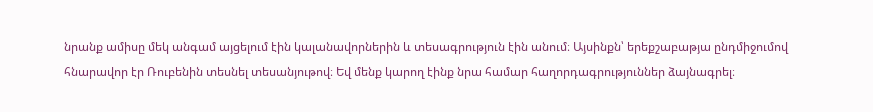նրանք ամիսը մեկ անգամ այցելում էին կալանավորներին և տեսագրություն էին անում։ Այսինքն՝ երեքշաբաթյա ընդմիջումով հնարավոր էր Ռուբենին տեսնել տեսանյութով։ Եվ մենք կարող էինք նրա համար հաղորդագրություններ ձայնագրել։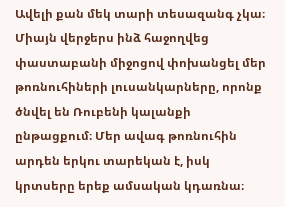Ավելի քան մեկ տարի տեսազանգ չկա։ Միայն վերջերս ինձ հաջողվեց փաստաբանի միջոցով փոխանցել մեր թոռնուհիների լուսանկարները, որոնք ծնվել են Ռուբենի կալանքի ընթացքում։ Մեր ավագ թոռնուհին արդեն երկու տարեկան է, իսկ կրտսերը երեք ամսական կդառնա։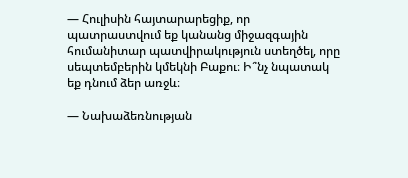— Հուլիսին հայտարարեցիք, որ պատրաստվում եք կանանց միջազգային հումանիտար պատվիրակություն ստեղծել, որը սեպտեմբերին կմեկնի Բաքու։ Ի՞նչ նպատակ եք դնում ձեր առջև։

— Նախաձեռնության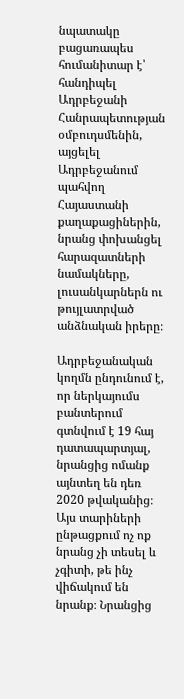նպատակը բացառապես հումանիտար է՝ հանդիպել Ադրբեջանի Հանրապետության օմբուդսմենին, այցելել Ադրբեջանում պահվող Հայաստանի քաղաքացիներին, նրանց փոխանցել հարազատների նամակները, լուսանկարներն ու թույլատրված անձնական իրերը։

Ադրբեջանական կողմն ընդունում է, որ ներկայումս բանտերում գտնվում է 19 հայ դատապարտյալ, նրանցից ոմանք այնտեղ են դեռ 2020 թվականից։ Այս տարիների ընթացքում ոչ ոք նրանց չի տեսել և չգիտի, թե ինչ վիճակում են նրանք։ Նրանցից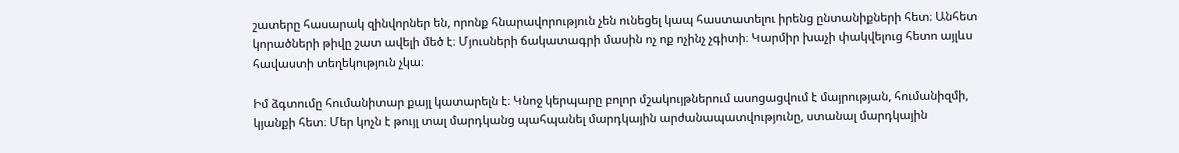շատերը հասարակ զինվորներ են, որոնք հնարավորություն չեն ունեցել կապ հաստատելու իրենց ընտանիքների հետ։ Անհետ կորածների թիվը շատ ավելի մեծ է։ Մյուսների ճակատագրի մասին ոչ ոք ոչինչ չգիտի։ Կարմիր խաչի փակվելուց հետո այլևս հավաստի տեղեկություն չկա։

Իմ ձգտումը հումանիտար քայլ կատարելն է։ Կնոջ կերպարը բոլոր մշակույթներում ասոցացվում է մայրության, հումանիզմի, կյանքի հետ։ Մեր կոչն է թույլ տալ մարդկանց պահպանել մարդկային արժանապատվությունը, ստանալ մարդկային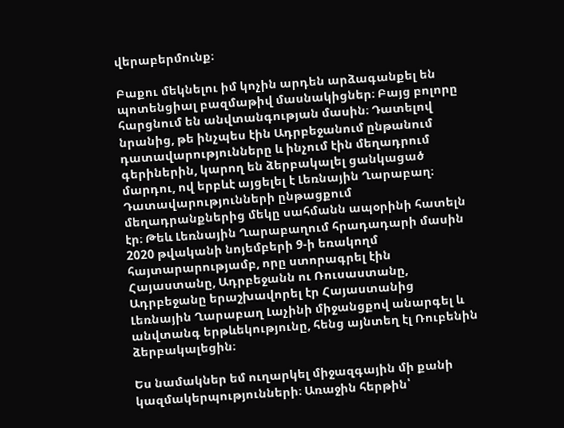վերաբերմունք։

Բաքու մեկնելու իմ կոչին արդեն արձագանքել են պոտենցիալ բազմաթիվ մասնակիցներ։ Բայց բոլորը հարցնում են անվտանգության մասին։ Դատելով նրանից, թե ինչպես էին Ադրբեջանում ընթանում դատավարությունները և ինչում էին մեղադրում գերիներին, կարող են ձերբակալել ցանկացած մարդու, ով երբևէ այցելել է Լեռնային Ղարաբաղ։ Դատավարությունների ընթացքում մեղադրանքներից մեկը սահմանն ապօրինի հատելն էր։ Թեև Լեռնային Ղարաբաղում հրադադարի մասին 2020 թվականի նոյեմբերի 9-ի եռակողմ հայտարարությամբ, որը ստորագրել էին Հայաստանը, Ադրբեջանն ու Ռուսաստանը, Ադրբեջանը երաշխավորել էր Հայաստանից Լեռնային Ղարաբաղ Լաչինի միջանցքով անարգել և անվտանգ երթևեկությունը, հենց այնտեղ էլ Ռուբենին ձերբակալեցին։

Ես նամակներ եմ ուղարկել միջազգային մի քանի կազմակերպությունների։ Առաջին հերթին՝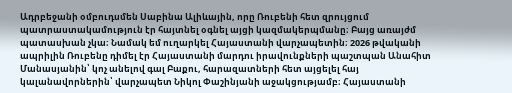Ադրբեջանի օմբուդսմեն Սաբինա Ալիևային, որը Ռուբենի հետ զրույցում պատրաստակամություն էր հայտնել օգնել այցի կազմակերպմանը։ Բայց առայժմ պատասխան չկա։ Նամակ եմ ուղարկել Հայաստանի վարչապետին։ 2026 թվականի ապրիլին Ռուբենը դիմել էր Հայաստանի մարդու իրավունքների պաշտպան Անահիտ Մանասյանին՝ կոչ անելով գալ Բաքու, հարազատների հետ այցելել հայ կալանավորներին՝ վարչապետ Նիկոլ Փաշինյանի աջակցությամբ։ Հայաստանի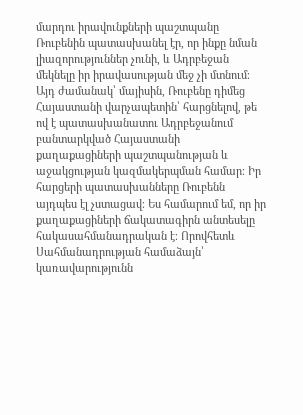մարդու իրավունքների պաշտպանը Ռուբենին պատասխանել էր, որ ինքը նման լիազորություններ չունի, և Ադրբեջան մեկնելը իր իրավասության մեջ չի մտնում։ Այդ ժամանակ՝ մայիսին, Ռուբենը դիմեց Հայաստանի վարչապետին՝ հարցնելով, թե ով է պատասխանատու Ադրբեջանում բանտարկված Հայաստանի քաղաքացիների պաշտպանության և աջակցության կազմակերպման համար։ Իր հարցերի պատասխանները Ռուբենն այդպես էլ չստացավ։ Ես համարում եմ, որ իր քաղաքացիների ճակատագիրն անտեսելը հակասահմանադրական է։ Որովհետև Սահմանադրության համաձայն՝ կառավարությունն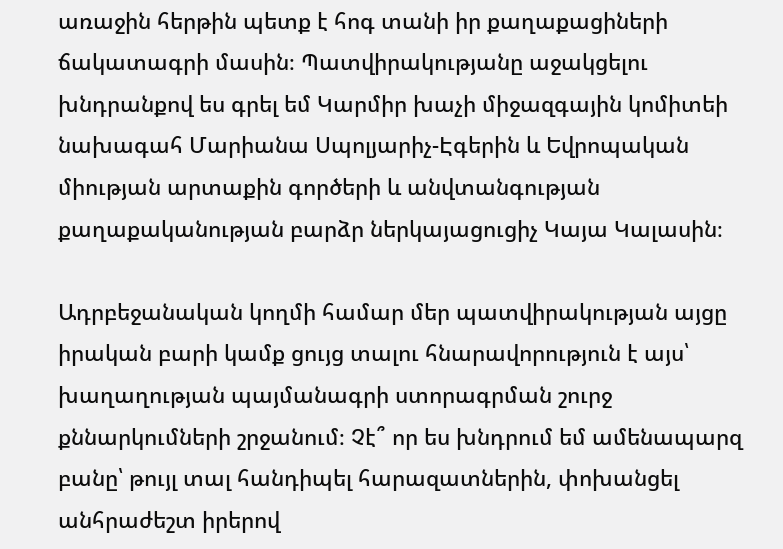առաջին հերթին պետք է հոգ տանի իր քաղաքացիների ճակատագրի մասին։ Պատվիրակությանը աջակցելու խնդրանքով ես գրել եմ Կարմիր խաչի միջազգային կոմիտեի նախագահ Մարիանա Սպոլյարիչ-Էգերին և Եվրոպական միության արտաքին գործերի և անվտանգության քաղաքականության բարձր ներկայացուցիչ Կայա Կալասին։

Ադրբեջանական կողմի համար մեր պատվիրակության այցը իրական բարի կամք ցույց տալու հնարավորություն է այս՝ խաղաղության պայմանագրի ստորագրման շուրջ քննարկումների շրջանում։ Չէ՞ որ ես խնդրում եմ ամենապարզ բանը՝ թույլ տալ հանդիպել հարազատներին, փոխանցել անհրաժեշտ իրերով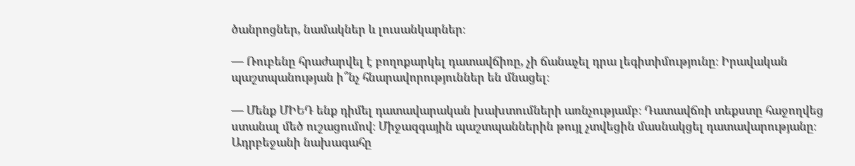ծանրոցներ, նամակներ և լուսանկարներ։

— Ռուբենը հրաժարվել է բողոքարկել դատավճիռը, չի ճանաչել դրա լեգիտիմությունը։ Իրավական պաշտպանության ի՞նչ հնարավորություններ են մնացել։

— Մենք ՄԻԵԴ ենք դիմել դատավարական խախտումների առնչությամբ։ Դատավճռի տեքստը հաջողվեց ստանալ մեծ ուշացումով։ Միջազգային պաշտպաններին թույլ չտվեցին մասնակցել դատավարությանը։ Ադրբեջանի նախագահը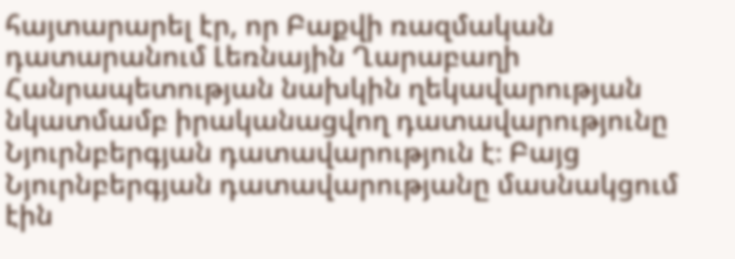հայտարարել էր, որ Բաքվի ռազմական դատարանում Լեռնային Ղարաբաղի Հանրապետության նախկին ղեկավարության նկատմամբ իրականացվող դատավարությունը Նյուրնբերգյան դատավարություն է։ Բայց Նյուրնբերգյան դատավարությանը մասնակցում էին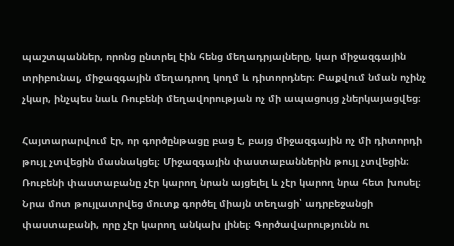պաշտպաններ, որոնց ընտրել էին հենց մեղադրյալները, կար միջազգային տրիբունալ, միջազգային մեղադրող կողմ և դիտորդներ։ Բաքվում նման ոչինչ չկար, ինչպես նաև Ռուբենի մեղավորության ոչ մի ապացույց չներկայացվեց։

Հայտարարվում էր, որ գործընթացը բաց է, բայց միջազգային ոչ մի դիտորդի թույլ չտվեցին մասնակցել։ Միջազգային փաստաբաններին թույլ չտվեցին։ Ռուբենի փաստաբանը չէր կարող նրան այցելել և չէր կարող նրա հետ խոսել։ Նրա մոտ թույլատրվեց մուտք գործել միայն տեղացի՝ ադրբեջանցի փաստաբանի, որը չէր կարող անկախ լինել։ Գործավարությունն ու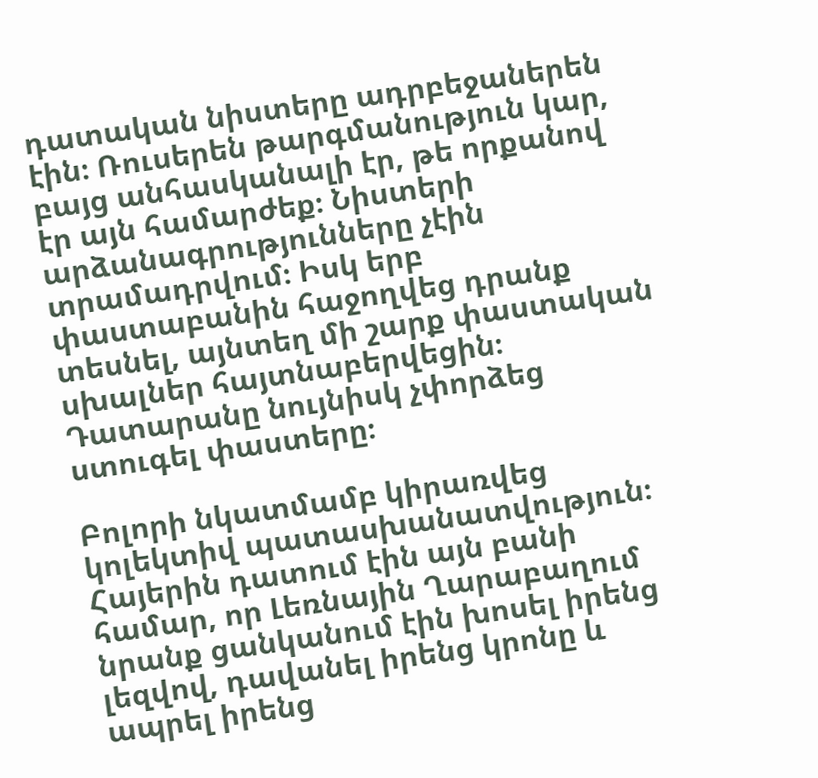դատական նիստերը ադրբեջաներեն էին։ Ռուսերեն թարգմանություն կար, բայց անհասկանալի էր, թե որքանով էր այն համարժեք։ Նիստերի արձանագրությունները չէին տրամադրվում։ Իսկ երբ փաստաբանին հաջողվեց դրանք տեսնել, այնտեղ մի շարք փաստական սխալներ հայտնաբերվեցին։ Դատարանը նույնիսկ չփորձեց ստուգել փաստերը։

Բոլորի նկատմամբ կիրառվեց կոլեկտիվ պատասխանատվություն։ Հայերին դատում էին այն բանի համար, որ Լեռնային Ղարաբաղում նրանք ցանկանում էին խոսել իրենց լեզվով, դավանել իրենց կրոնը և ապրել իրենց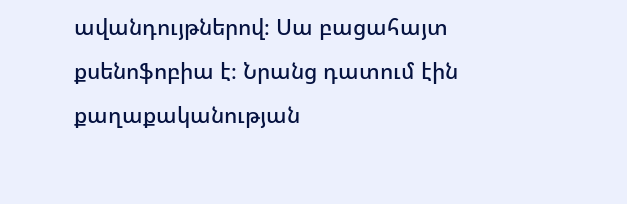ավանդույթներով։ Սա բացահայտ քսենոֆոբիա է։ Նրանց դատում էին քաղաքականության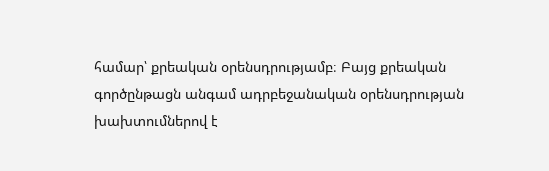համար՝ քրեական օրենսդրությամբ։ Բայց քրեական գործընթացն անգամ ադրբեջանական օրենսդրության խախտումներով է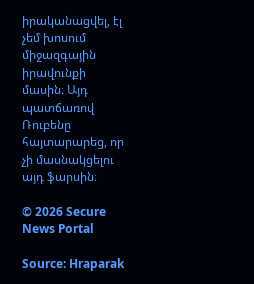իրականացվել, էլ չեմ խոսում միջազգային իրավունքի մասին։ Այդ պատճառով Ռուբենը հայտարարեց, որ չի մասնակցելու այդ ֆարսին։

© 2026 Secure News Portal

Source: Hraparak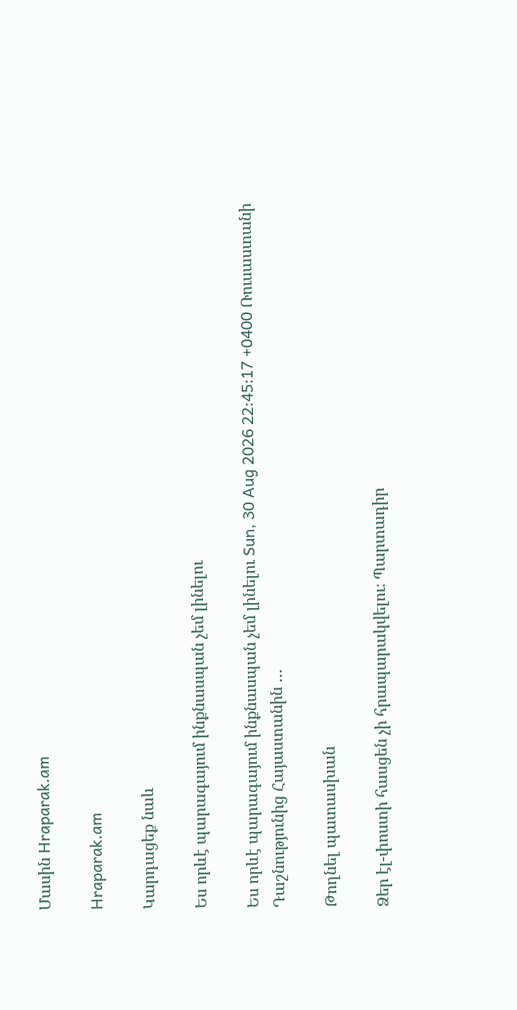Մասին Hraparak.am

Hraparak.am

Կարդացեք նաև

Ես որևէ պարագայում ինքնասպան չեմ լինելու

Ես որևէ պարագայում ինքնասպան չեմ լինելու Sun, 30 Aug 2026 22:45:17 +0400 Ռուսաստանի Դաշնությունից Հայաստանին …

Թողնել պատասխան

Ձեր էլ-փոստի հասցեն չի հրապարակվելու։ Պարտադիր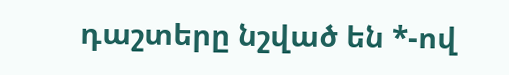դաշտերը նշված են *-ով